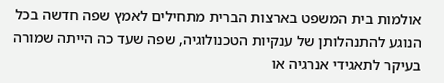אולמות בית המשפט בארצות הברית מתחילים לאמץ שפה חדשה בכל הנוגע להתנהלותן של ענקיות הטכנולוגיה, שפה שעד כה הייתה שמורה בעיקר לתאגידי אנרגיה או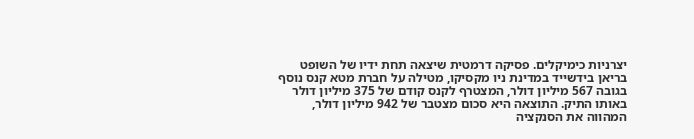יצרניות כימיקלים. פסיקה דרמטית שיצאה תחת ידיו של השופט בריאן בידשייד במדינת ניו מקסיקו, מטילה על חברת מטא קנס נוסף בגובה 567 מיליון דולר, המצטרף לקנס קודם של 375 מיליון דולר באותו התיק. התוצאה היא סכום מצטבר של 942 מיליון דולר, המהווה את הסנקציה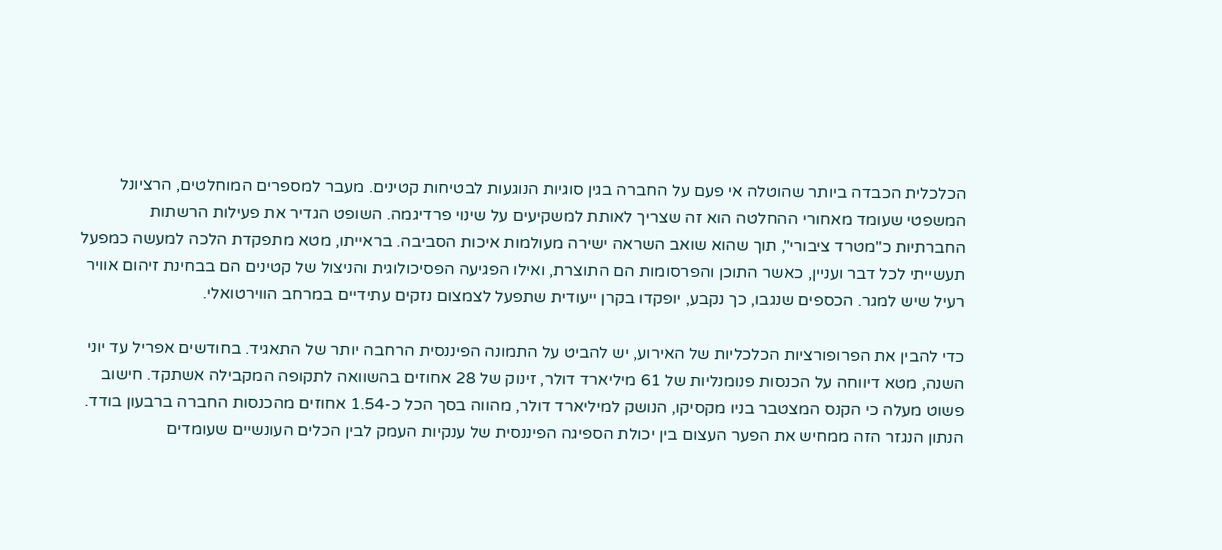הכלכלית הכבדה ביותר שהוטלה אי פעם על החברה בגין סוגיות הנוגעות לבטיחות קטינים. מעבר למספרים המוחלטים, הרציונל המשפטי שעומד מאחורי ההחלטה הוא זה שצריך לאותת למשקיעים על שינוי פרדיגמה. השופט הגדיר את פעילות הרשתות החברתיות כ"מטרד ציבורי", תוך שהוא שואב השראה ישירה מעולמות איכות הסביבה. בראייתו, מטא מתפקדת הלכה למעשה כמפעל תעשייתי לכל דבר ועניין, כאשר התוכן והפרסומות הם התוצרת, ואילו הפגיעה הפסיכולוגית והניצול של קטינים הם בבחינת זיהום אוויר רעיל שיש למגר. הכספים שנגבו, כך נקבע, יופקדו בקרן ייעודית שתפעל לצמצום נזקים עתידיים במרחב הווירטואלי.

כדי להבין את הפרופורציות הכלכליות של האירוע, יש להביט על התמונה הפיננסית הרחבה יותר של התאגיד. בחודשים אפריל עד יוני השנה, מטא דיווחה על הכנסות פנומנליות של 61 מיליארד דולר, זינוק של 28 אחוזים בהשוואה לתקופה המקבילה אשתקד. חישוב פשוט מעלה כי הקנס המצטבר בניו מקסיקו, הנושק למיליארד דולר, מהווה בסך הכל כ-1.54 אחוזים מהכנסות החברה ברבעון בודד. הנתון הנגזר הזה ממחיש את הפער העצום בין יכולת הספיגה הפיננסית של ענקיות העמק לבין הכלים העונשיים שעומדים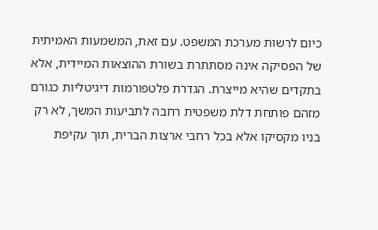כיום לרשות מערכת המשפט. עם זאת, המשמעות האמיתית של הפסיקה אינה מסתתרת בשורת ההוצאות המיידית, אלא בתקדים שהיא מייצרת. הגדרת פלטפורמות דיגיטליות כגורם מזהם פותחת דלת משפטית רחבה לתביעות המשך, לא רק בניו מקסיקו אלא בכל רחבי ארצות הברית, תוך עקיפת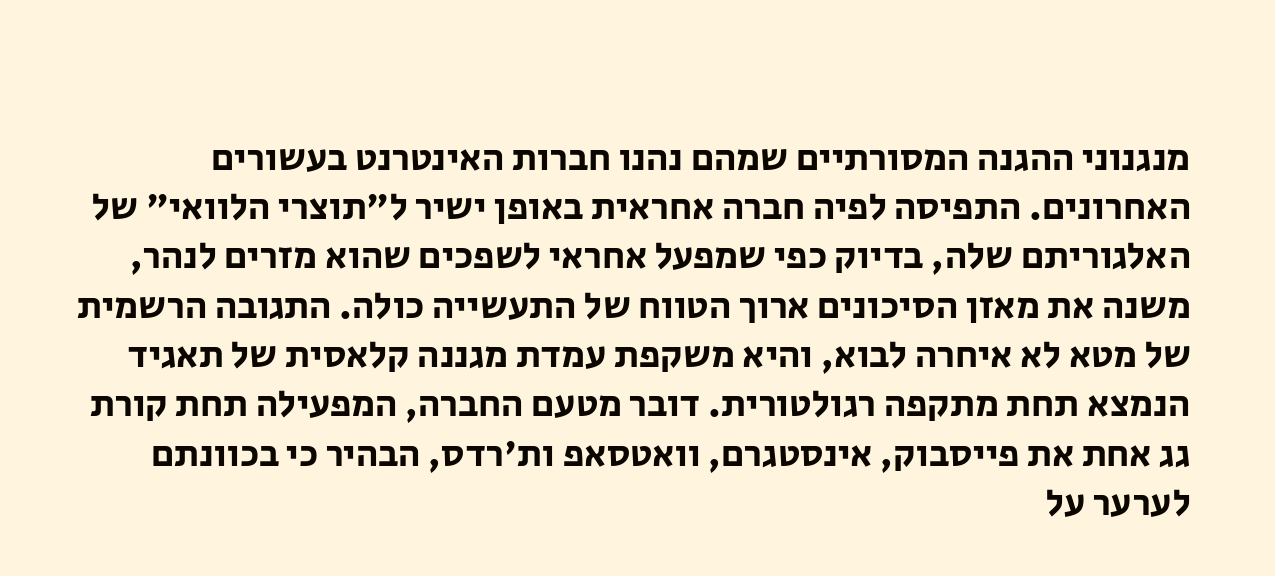מנגנוני ההגנה המסורתיים שמהם נהנו חברות האינטרנט בעשורים האחרונים. התפיסה לפיה חברה אחראית באופן ישיר ל"תוצרי הלוואי" של האלגוריתם שלה, בדיוק כפי שמפעל אחראי לשפכים שהוא מזרים לנהר, משנה את מאזן הסיכונים ארוך הטווח של התעשייה כולה. התגובה הרשמית של מטא לא איחרה לבוא, והיא משקפת עמדת מגננה קלאסית של תאגיד הנמצא תחת מתקפה רגולטורית. דובר מטעם החברה, המפעילה תחת קורת גג אחת את פייסבוק, אינסטגרם, וואטסאפ ות'רדס, הבהיר כי בכוונתם לערער על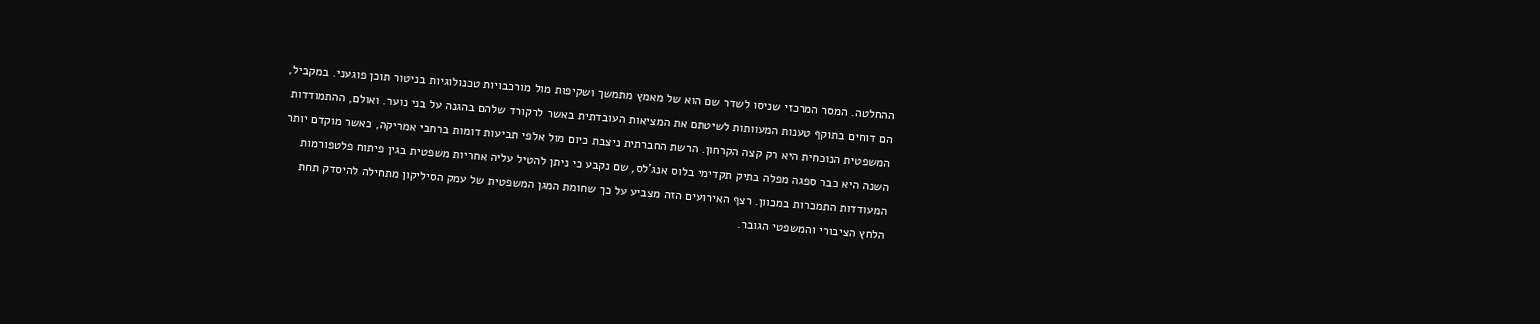ההחלטה. המסר המרכזי שניסו לשדר שם הוא של מאמץ מתמשך ושקיפות מול מורכבויות טכנולוגיות בניטור תוכן פוגעני. במקביל, הם דוחים בתוקף טענות המעוותות לשיטתם את המציאות העובדתית באשר לרקורד שלהם בהגנה על בני נוער. ואולם, ההתמודדות המשפטית הנוכחית היא רק קצה הקרחון. הרשת החברתית ניצבת כיום מול אלפי תביעות דומות ברחבי אמריקה, כאשר מוקדם יותר השנה היא כבר ספגה מפלה בתיק תקדימי בלוס אנג'לס, שם נקבע כי ניתן להטיל עליה אחריות משפטית בגין פיתוח פלטפורמות המעודדות התמכרות במכוון. רצף האירועים הזה מצביע על כך שחומת המגן המשפטית של עמק הסיליקון מתחילה להיסדק תחת הלחץ הציבורי והמשפטי הגובר.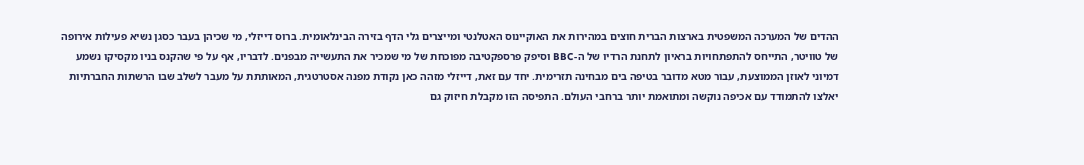ההדים של המערכה המשפטית בארצות הברית חוצים במהירות את האוקיינוס האטלנטי ומייצרים גלי הדף בזירה הבינלאומית. ברוס דייזלי, מי שכיהן בעבר כסגן נשיא פעילות אירופה של טוויטר, התייחס להתפתחויות בראיון לתחנת הרדיו של ה-BBC וסיפק פרספקטיבה מפוכחת של מי שמכיר את התעשייה מבפנים. לדבריו, אף על פי שהקנס בניו מקסיקו נשמע דמיוני לאוזן הממוצעת, עבור מטא מדובר בטיפה בים מבחינה תזרימית. יחד עם זאת, דייזלי מזהה כאן נקודת מפנה אסטרטגית, המאותתת על מעבר לשלב שבו הרשתות החברתיות יאלצו להתמודד עם אכיפה נוקשה ומתואמת יותר ברחבי העולם. התפיסה הזו מקבלת חיזוק גם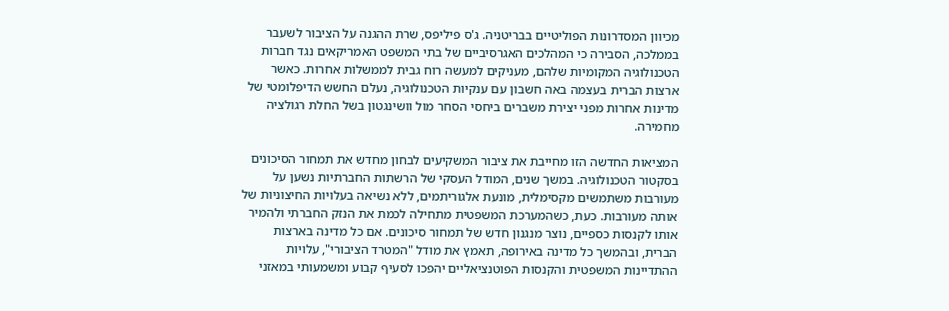מכיוון המסדרונות הפוליטיים בבריטניה. ג'ס פיליפס, שרת ההגנה על הציבור לשעבר בממלכה, הסבירה כי המהלכים האגרסיביים של בתי המשפט האמריקאים נגד חברות הטכנולוגיה המקומיות שלהם, מעניקים למעשה רוח גבית לממשלות אחרות. כאשר ארצות הברית בעצמה באה חשבון עם ענקיות הטכנולוגיה, נעלם החשש הדיפלומטי של מדינות אחרות מפני יצירת משברים ביחסי הסחר מול וושינגטון בשל החלת רגולציה מחמירה.

המציאות החדשה הזו מחייבת את ציבור המשקיעים לבחון מחדש את תמחור הסיכונים בסקטור הטכנולוגיה. במשך שנים, המודל העסקי של הרשתות החברתיות נשען על מעורבות משתמשים מקסימלית, מונעת אלגוריתמים, ללא נשיאה בעלויות החיצוניות של אותה מעורבות. כעת, כשהמערכת המשפטית מתחילה לכמת את הנזק החברתי ולהמיר אותו לקנסות כספיים, נוצר מנגנון חדש של תמחור סיכונים. אם כל מדינה בארצות הברית, ובהמשך כל מדינה באירופה, תאמץ את מודל "המטרד הציבורי", עלויות ההתדיינות המשפטית והקנסות הפוטנציאליים יהפכו לסעיף קבוע ומשמעותי במאזני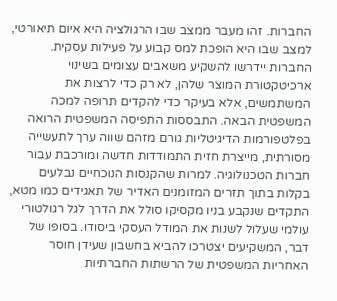החברות. זהו מעבר ממצב שבו הרגולציה היא איום תיאורטי, למצב שבו היא הופכת למס קבוע על פעילות עסקית. החברות יידרשו להשקיע משאבים עצומים בשינוי ארכיטקטורת המוצר שלהן, לא רק כדי לרצות את המשתמשים, אלא בעיקר כדי להקדים תרופה למכה המשפטית הבאה. התבססות התפיסה המשפטית הרואה בפלטפורמות הדיגיטליות גורם מזהם שווה ערך לתעשייה מסורתית, מייצרת חזית התמודדות חדשה ומורכבת עבור חברות הטכנולוגיה. למרות שהקנסות הנוכחיים נבלעים בקלות בתוך תזרים המזומנים האדיר של תאגידים כמו מטא, התקדים שנקבע בניו מקסיקו סולל את הדרך לגל רגולטורי עולמי שעלול לשנות את המודל העסקי ביסודו. בסופו של דבר, המשקיעים יצטרכו להביא בחשבון שעידן חוסר האחריות המשפטית של הרשתות החברתיות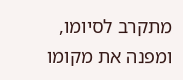מתקרב לסיומו, ומפנה את מקומו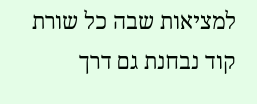למציאות שבה כל שורת קוד נבחנת גם דרך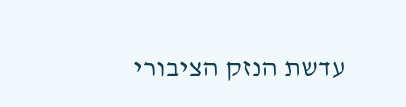עדשת הנזק הציבורי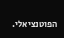הפוטנציאלי.